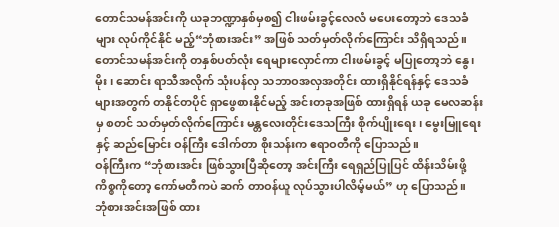တောင်သမန်အင်းကို ယခုဘဏ္ဍာနှစ်မှစ၍ ငါးဖမ်းခွင့်လေလံ မပေးတော့ဘဲ ဒေသခံများ လုပ်ကိုင်နိုင် မည့်“ဘုံစားအင်း” အဖြစ် သတ်မှတ်လိုက်ကြောင်း သိရှိရသည်။
တောင်သမန်အင်းကို တနှစ်ပတ်လုံး ရေများလှောင်ကာ ငါးဖမ်းခွင့် မပြုတော့ဘဲ နွေ၊ မိုး၊ ဆောင်း ရာသီအလိုက် သုံးပန်လှ သဘာဝအလှအတိုင်း ထားရှိနိုင်ရန်နှင့် ဒေသခံများအတွက် တနိုင်တပိုင် ရှာဖွေစားနိုင်မည့် အင်းတခုအဖြစ် ထားရှိရန် ယခု မေလဆန်းမှ စတင် သတ်မှတ်လိုက်ကြောင်း မန္တလေးတိုင်းဒေသကြီး စိုက်ပျိုးရေး၊ မွေးမြူရေးနှင့် ဆည်မြောင်း ဝန်ကြီး ဒေါက်တာ စိုးသန်းက ဧရာဝတီကို ပြောသည်။
ဝန်ကြီးက “ဘုံစားအင်း ဖြစ်သွားပြီဆိုတော့ အင်းကြီး ရေရှည်ပြုပြင် ထိန်းသိမ်းဖို့ ကိစ္စကိုတော့ ကော်မတီကပဲ ဆက် တာဝန်ယူ လုပ်သွားပါလိမ့်မယ်” ဟု ပြောသည်။
ဘုံစားအင်းအဖြစ် ထား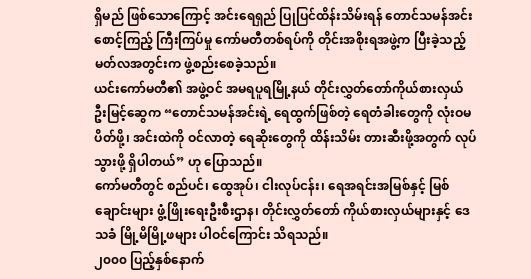ရှိမည် ဖြစ်သောကြောင့် အင်းရေရှည် ပြုပြင်ထိန်းသိမ်းရန် တောင်သမန်အင်း စောင့်ကြည့် ကြီးကြပ်မှု ကော်မတီတစ်ရပ်ကို တိုင်းအစိုးရအဖွဲ့က ပြီးခဲ့သည့် မတ်လအတွင်းက ဖွဲ့စည်းစေခဲ့သည်။
ယင်းကော်မတီ၏ အဖွဲ့ဝင် အမရပူရမြို့နယ် တိုင်းလွှတ်တော်ကိုယ်စားလှယ် ဦးမြင့်ဆွေက “တောင်သမန်အင်းရဲ့ ရေထွက်ဖြစ်တဲ့ ရေတံခါးတွေကို လုံးဝမပိတ်ဖို့၊ အင်းထဲကို ဝင်လာတဲ့ ရေဆိုးတွေကို ထိန်းသိမ်း တားဆီးဖို့အတွက် လုပ်သွားဖို့ ရှိပါတယ်” ဟု ပြောသည်။
ကော်မတီတွင် စည်ပင်၊ ထွေအုပ်၊ ငါးလုပ်ငန်း၊ ရေအရင်းအမြစ်နှင့် မြစ်ချောင်းများ ဖွံ့ဖြိုးရေးဦးစီးဌာန၊ တိုင်းလွှတ်တော် ကိုယ်စားလှယ်များနှင့် ဒေသခံ မြို့မိမြို့ဖများ ပါဝင်ကြောင်း သိရသည်။
၂၀၀၀ ပြည့်နှစ်နောက်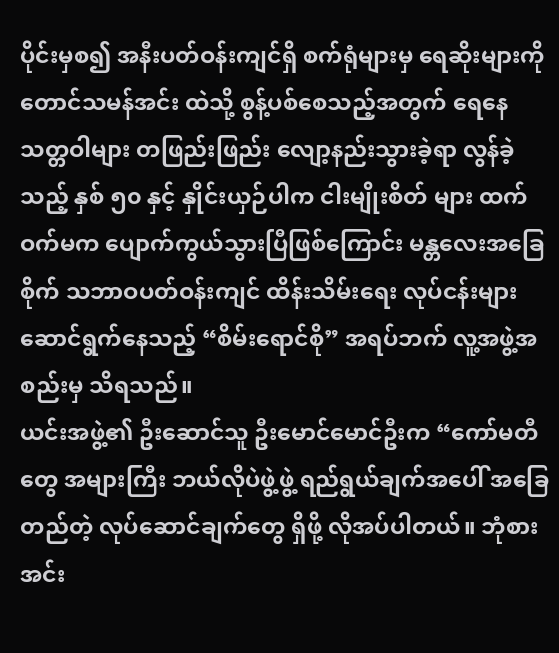ပိုင်းမှစ၍ အနီးပတ်ဝန်းကျင်ရှိ စက်ရုံများမှ ရေဆိုးများကို တောင်သမန်အင်း ထဲသို့ စွန့်ပစ်စေသည့်အတွက် ရေနေသတ္တဝါများ တဖြည်းဖြည်း လျော့နည်းသွားခဲ့ရာ လွန်ခဲ့သည့် နှစ် ၅၀ နှင့် နှိုင်းယှဉ်ပါက ငါးမျိုးစိတ် များ ထက်ဝက်မက ပျောက်ကွယ်သွားပြီဖြစ်ကြောင်း မန္တလေးအခြေစိုက် သဘာဝပတ်ဝန်းကျင် ထိန်းသိမ်းရေး လုပ်ငန်းများ ဆောင်ရွက်နေသည့် “စိမ်းရောင်စို” အရပ်ဘက် လူ့အဖွဲ့အစည်းမှ သိရသည်။
ယင်းအဖွဲ့၏ ဦးဆောင်သူ ဦးမောင်မောင်ဦးက “ကော်မတီတွေ အများကြီး ဘယ်လိုပဲဖွဲ့ဖွဲ့ ရည်ရွယ်ချက်အပေါ် အခြေ တည်တဲ့ လုပ်ဆောင်ချက်တွေ ရှိဖို့ လိုအပ်ပါတယ်။ ဘုံစားအင်း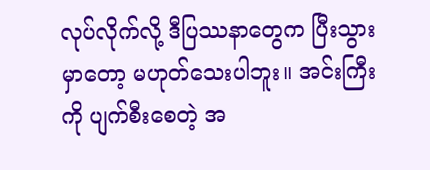လုပ်လိုက်လို့ ဒီပြဿနာတွေက ပြီးသွားမှာတော့ မဟုတ်သေးပါဘူး။ အင်းကြီးကို ပျက်စီးစေတဲ့ အ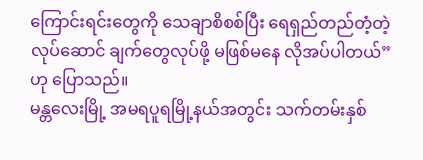ကြောင်းရင်းတွေကို သေချာစိစစ်ပြီး ရေရှည်တည်တံ့တဲ့ လုပ်ဆောင် ချက်တွေလုပ်ဖို့ မဖြစ်မနေ လိုအပ်ပါတယ်” ဟု ပြောသည်။
မန္တလေးမြို့ အမရပူရမြို့နယ်အတွင်း သက်တမ်းနှစ်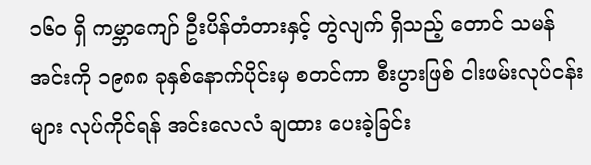၁၆၀ ရှိ ကမ္ဘာကျော် ဦးပိန်တံတားနှင့် တွဲလျက် ရှိသည့် တောင် သမန်အင်းကို ၁၉၈၈ ခုနှစ်နောက်ပိုင်းမှ စတင်ကာ စီးပွားဖြစ် ငါးဖမ်းလုပ်ငန်းများ လုပ်ကိုင်ရန် အင်းလေလံ ချထား ပေးခဲ့ခြင်း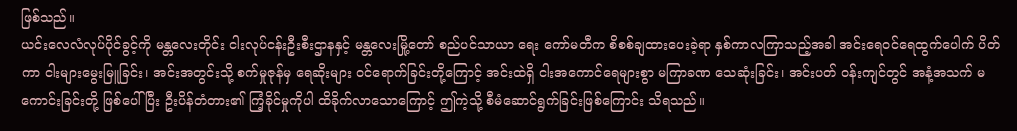ဖြစ်သည်။
ယင်းလေလံလုပ်ပိုင်ခွင့်ကို မန္တလေးတိုင်း ငါးလုပ်ငန်းဦးစီးဌာနနှင့် မန္တလေးမြို့တော် စည်ပင်သာယာ ရေး ကော်မတီက စိစစ်ချထားပေးခဲ့ရာ နှစ်ကာလကြာသည့်အခါ အင်းရေဝင်ရေထွက်ပေါက် ပိတ်ကာ ငါးများမွေးမြူခြင်း၊ အင်းအတွင်းသို့ စက်မှုဇုန်မှ ရေဆိုးများ ဝင်ရောက်ခြင်းတို့ကြောင့် အင်းထဲရှိ ငါးအကောင်ရေများစွာ မကြာခဏ သေဆုံးခြင်း၊ အင်းပတ် ဝန်းကျင်တွင် အနံ့အသက် မကောင်းခြင်းတို့ ဖြစ်ပေါ်ပြီး ဦးပိန်တံတား၏ ကြံ့ခိုင်မှုကိုပါ ထိခိုက်လာသောကြောင့် ဤကဲ့သို့ စီမံဆောင်ရွက်ခြင်းဖြစ်ကြောင်း သိရသည်။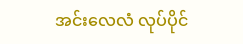အင်းလေလံ လုပ်ပိုင်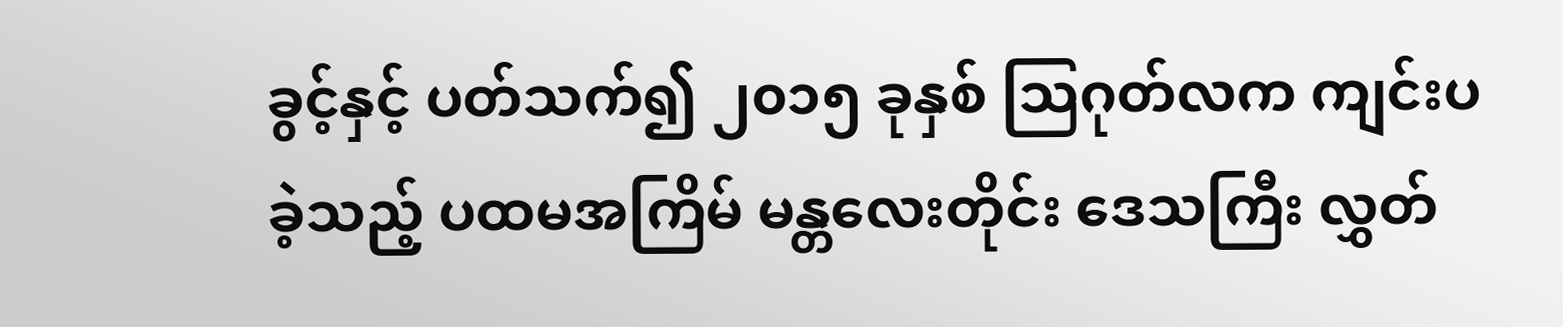ခွင့်နှင့် ပတ်သက်၍ ၂၀၁၅ ခုနှစ် သြဂုတ်လက ကျင်းပခဲ့သည့် ပထမအကြိမ် မန္တလေးတိုင်း ဒေသကြီး လွှတ်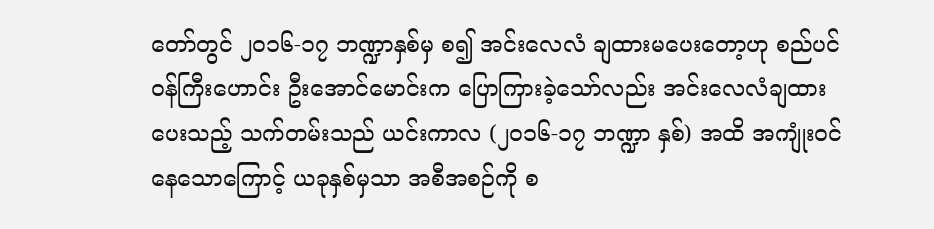တော်တွင် ၂၀၁၆-၁၇ ဘဏ္ဍာနှစ်မှ စ၍ အင်းလေလံ ချထားမပေးတော့ဟု စည်ပင် ဝန်ကြီးဟောင်း ဦးအောင်မောင်းက ပြောကြားခဲ့သော်လည်း အင်းလေလံချထားပေးသည့် သက်တမ်းသည် ယင်းကာလ (၂၀၁၆-၁၇ ဘဏ္ဍာ နှစ်) အထိ အကျုံးဝင်နေသောကြောင့် ယခုနှစ်မှသာ အစီအစဉ်ကို စ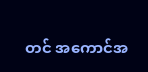တင် အကောင်အ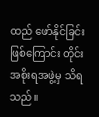ထည် ဖော်နိုင်ခြင်း ဖြစ်ကြောင်း တိုင်းအစိုးရအဖွဲ့မှ သိရသည်။